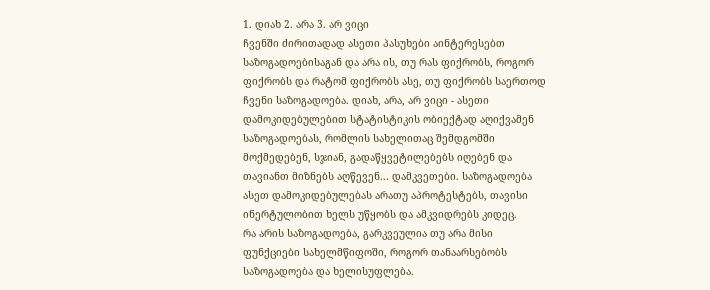1. დიახ 2. არა 3. არ ვიცი
ჩვენში ძირითადად ასეთი პასუხები აინტერესებთ საზოგადოებისაგან და არა ის, თუ რას ფიქრობს, როგორ ფიქრობს და რატომ ფიქრობს ასე, თუ ფიქრობს საერთოდ ჩვენი საზოგადოება. დიახ, არა, არ ვიცი - ასეთი დამოკიდებულებით სტატისტიკის ობიექტად აღიქვამენ საზოგადოებას, რომლის სახელითაც შემდგომში მოქმედებენ, სჯიან, გადაწყვეტილებებს იღებენ და თავიანთ მიზნებს აღწევენ... დამკვეთები. საზოგადოება ასეთ დამოკიდებულებას არათუ აპროტესტებს, თავისი ინერტულობით ხელს უწყობს და ამკვიდრებს კიდეც.
რა არის საზოგადოება, გარკვეულია თუ არა მისი ფუნქციები სახელმწიფოში, როგორ თანაარსებობს საზოგადოება და ხელისუფლება.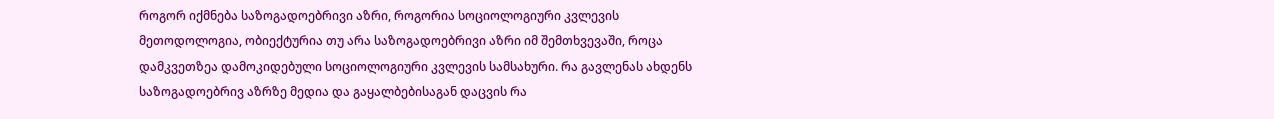როგორ იქმნება საზოგადოებრივი აზრი, როგორია სოციოლოგიური კვლევის მეთოდოლოგია, ობიექტურია თუ არა საზოგადოებრივი აზრი იმ შემთხვევაში, როცა დამკვეთზეა დამოკიდებული სოციოლოგიური კვლევის სამსახური. რა გავლენას ახდენს საზოგადოებრივ აზრზე მედია და გაყალბებისაგან დაცვის რა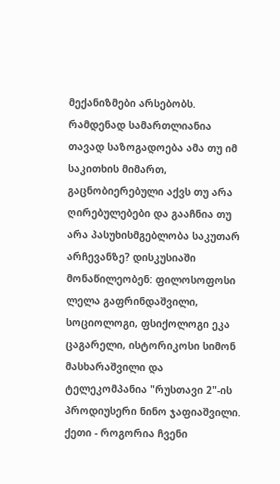მექანიზმები არსებობს. რამდენად სამართლიანია თავად საზოგადოება ამა თუ იმ საკითხის მიმართ, გაცნობიერებული აქვს თუ არა ღირებულებები და გააჩნია თუ არა პასუხისმგებლობა საკუთარ არჩევანზე? დისკუსიაში მონაწილეობენ: ფილოსოფოსი ლელა გაფრინდაშვილი, სოციოლოგი, ფსიქოლოგი ეკა ცაგარელი, ისტორიკოსი სიმონ მასხარაშვილი და ტელეკომპანია "რუსთავი 2"-ის პროდიუსერი ნინო ჯაფიაშვილი.
ქეთი - როგორია ჩვენი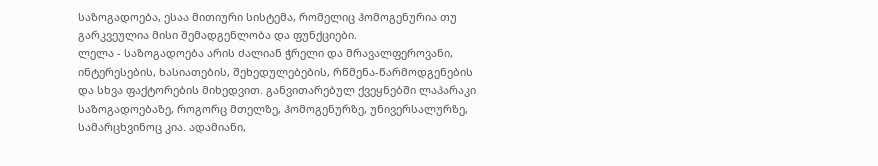საზოგადოება, ესაა მითიური სისტემა, რომელიც ჰომოგენურია თუ გარკვეულია მისი შემადგენლობა და ფუნქციები.
ლელა - საზოგადოება არის ძალიან ჭრელი და მრავალფეროვანი, ინტერესების, ხასიათების, შეხედულებების, რწმენა-წარმოდგენების და სხვა ფაქტორების მიხედვით. განვითარებულ ქვეყნებში ლაპარაკი საზოგადოებაზე, როგორც მთელზე, ჰომოგენურზე, უნივერსალურზე, სამარცხვინოც კია. ადამიანი,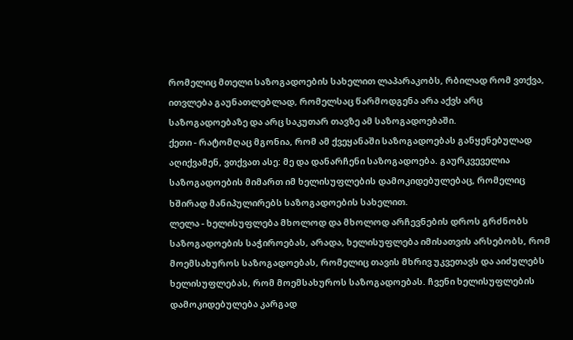რომელიც მთელი საზოგადოების სახელით ლაპარაკობს, რბილად რომ ვთქვა, ითვლება გაუნათლებლად, რომელსაც წარმოდგენა არა აქვს არც საზოგადოებაზე და არც საკუთარ თავზე ამ საზოგადოებაში.
ქეთი - რატომღაც მგონია, რომ ამ ქვეყანაში საზოგადოებას განყენებულად აღიქვამენ, ვთქვათ ასე: მე და დანარჩენი საზოგადოება. გაურკვეველია საზოგადოების მიმართ იმ ხელისუფლების დამოკიდებულებაც, რომელიც ხშირად მანიპულირებს საზოგადოების სახელით.
ლელა - ხელისუფლება მხოლოდ და მხოლოდ არჩევნების დროს გრძნობს საზოგადოების საჭიროებას, არადა, ხელისუფლება იმისათვის არსებობს, რომ მოემსახუროს საზოგადოებას, რომელიც თავის მხრივ უკვეთავს და აიძულებს ხელისუფლებას, რომ მოემსახუროს საზოგადოებას. ჩვენი ხელისუფლების დამოკიდებულება კარგად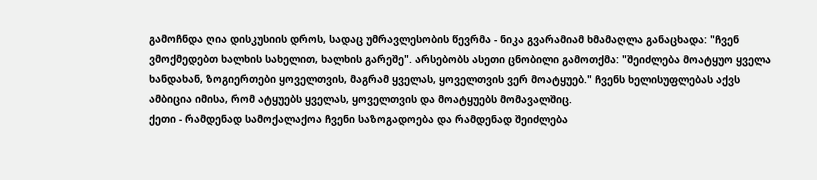გამოჩნდა ღია დისკუსიის დროს, სადაც უმრავლესობის წევრმა - ნიკა გვარამიამ ხმამაღლა განაცხადა: "ჩვენ ვმოქმედებთ ხალხის სახელით, ხალხის გარეშე". არსებობს ასეთი ცნობილი გამოთქმა: "შეიძლება მოატყუო ყველა ხანდახან, ზოგიერთები ყოველთვის, მაგრამ ყველას, ყოველთვის ვერ მოატყუებ." ჩვენს ხელისუფლებას აქვს ამბიცია იმისა, რომ ატყუებს ყველას, ყოველთვის და მოატყუებს მომავალშიც.
ქეთი - რამდენად სამოქალაქოა ჩვენი საზოგადოება და რამდენად შეიძლება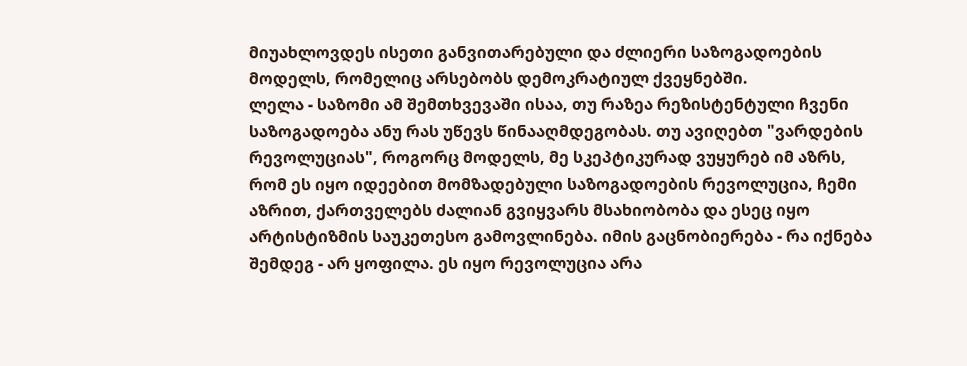მიუახლოვდეს ისეთი განვითარებული და ძლიერი საზოგადოების მოდელს, რომელიც არსებობს დემოკრატიულ ქვეყნებში.
ლელა - საზომი ამ შემთხვევაში ისაა, თუ რაზეა რეზისტენტული ჩვენი საზოგადოება ანუ რას უწევს წინააღმდეგობას. თუ ავიღებთ "ვარდების რევოლუციას", როგორც მოდელს, მე სკეპტიკურად ვუყურებ იმ აზრს, რომ ეს იყო იდეებით მომზადებული საზოგადოების რევოლუცია, ჩემი აზრით, ქართველებს ძალიან გვიყვარს მსახიობობა და ესეც იყო არტისტიზმის საუკეთესო გამოვლინება. იმის გაცნობიერება - რა იქნება შემდეგ - არ ყოფილა. ეს იყო რევოლუცია არა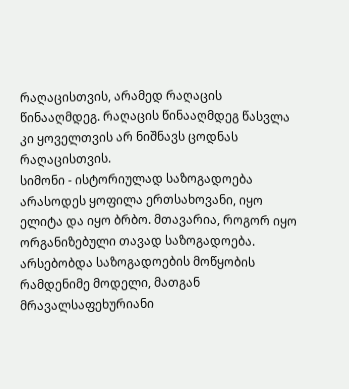რაღაცისთვის, არამედ რაღაცის წინააღმდეგ. რაღაცის წინააღმდეგ წასვლა კი ყოველთვის არ ნიშნავს ცოდნას რაღაცისთვის.
სიმონი - ისტორიულად საზოგადოება არასოდეს ყოფილა ერთსახოვანი, იყო ელიტა და იყო ბრბო. მთავარია, როგორ იყო ორგანიზებული თავად საზოგადოება. არსებობდა საზოგადოების მოწყობის რამდენიმე მოდელი, მათგან მრავალსაფეხურიანი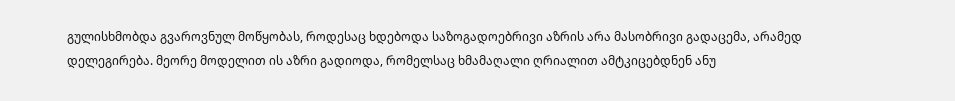გულისხმობდა გვაროვნულ მოწყობას, როდესაც ხდებოდა საზოგადოებრივი აზრის არა მასობრივი გადაცემა, არამედ დელეგირება. მეორე მოდელით ის აზრი გადიოდა, რომელსაც ხმამაღალი ღრიალით ამტკიცებდნენ ანუ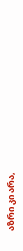აზრი კი არა,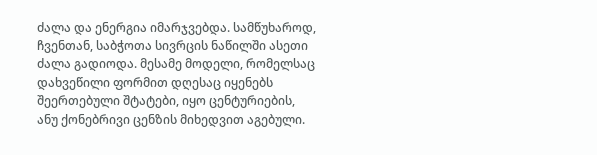ძალა და ენერგია იმარჯვებდა. სამწუხაროდ, ჩვენთან, საბჭოთა სივრცის ნაწილში ასეთი ძალა გადიოდა. მესამე მოდელი, რომელსაც დახვეწილი ფორმით დღესაც იყენებს შეერთებული შტატები, იყო ცენტურიების, ანუ ქონებრივი ცენზის მიხედვით აგებული.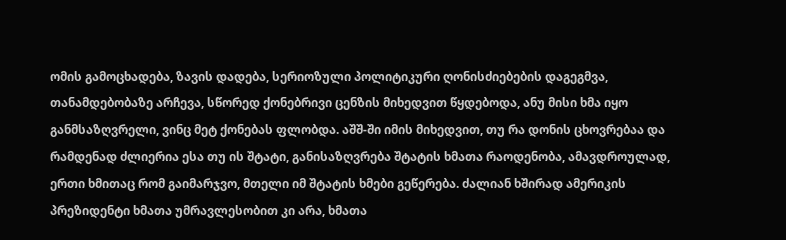ომის გამოცხადება, ზავის დადება, სერიოზული პოლიტიკური ღონისძიებების დაგეგმვა, თანამდებობაზე არჩევა, სწორედ ქონებრივი ცენზის მიხედვით წყდებოდა, ანუ მისი ხმა იყო განმსაზღვრელი, ვინც მეტ ქონებას ფლობდა. აშშ-ში იმის მიხედვით, თუ რა დონის ცხოვრებაა და რამდენად ძლიერია ესა თუ ის შტატი, განისაზღვრება შტატის ხმათა რაოდენობა, ამავდროულად, ერთი ხმითაც რომ გაიმარჯვო, მთელი იმ შტატის ხმები გეწერება. ძალიან ხშირად ამერიკის პრეზიდენტი ხმათა უმრავლესობით კი არა, ხმათა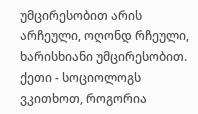უმცირესობით არის არჩეული, ოღონდ რჩეული, ხარისხიანი უმცირესობით.
ქეთი - სოციოლოგს ვკითხოთ, როგორია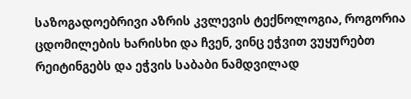საზოგადოებრივი აზრის კვლევის ტექნოლოგია, როგორია ცდომილების ხარისხი და ჩვენ, ვინც ეჭვით ვუყურებთ რეიტინგებს და ეჭვის საბაბი ნამდვილად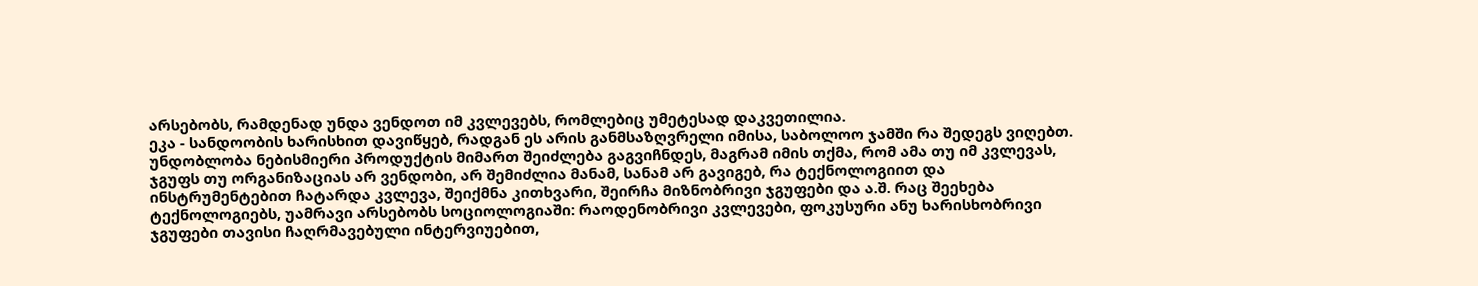არსებობს, რამდენად უნდა ვენდოთ იმ კვლევებს, რომლებიც უმეტესად დაკვეთილია.
ეკა - სანდოობის ხარისხით დავიწყებ, რადგან ეს არის განმსაზღვრელი იმისა, საბოლოო ჯამში რა შედეგს ვიღებთ. უნდობლობა ნებისმიერი პროდუქტის მიმართ შეიძლება გაგვიჩნდეს, მაგრამ იმის თქმა, რომ ამა თუ იმ კვლევას, ჯგუფს თუ ორგანიზაციას არ ვენდობი, არ შემიძლია მანამ, სანამ არ გავიგებ, რა ტექნოლოგიით და ინსტრუმენტებით ჩატარდა კვლევა, შეიქმნა კითხვარი, შეირჩა მიზნობრივი ჯგუფები და ა.შ. რაც შეეხება ტექნოლოგიებს, უამრავი არსებობს სოციოლოგიაში: რაოდენობრივი კვლევები, ფოკუსური ანუ ხარისხობრივი ჯგუფები თავისი ჩაღრმავებული ინტერვიუებით,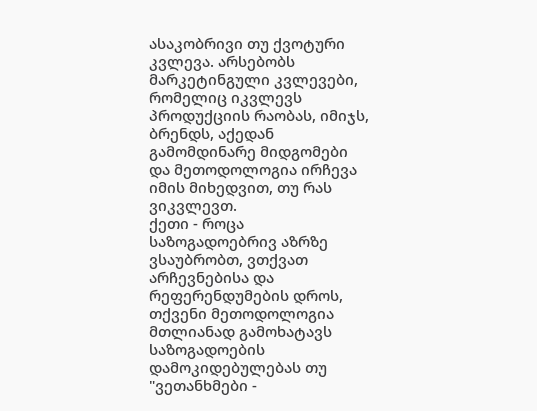ასაკობრივი თუ ქვოტური კვლევა. არსებობს მარკეტინგული კვლევები, რომელიც იკვლევს პროდუქციის რაობას, იმიჯს, ბრენდს, აქედან გამომდინარე მიდგომები და მეთოდოლოგია ირჩევა იმის მიხედვით, თუ რას ვიკვლევთ.
ქეთი - როცა საზოგადოებრივ აზრზე ვსაუბრობთ, ვთქვათ არჩევნებისა და რეფერენდუმების დროს, თქვენი მეთოდოლოგია მთლიანად გამოხატავს საზოგადოების დამოკიდებულებას თუ "ვეთანხმები -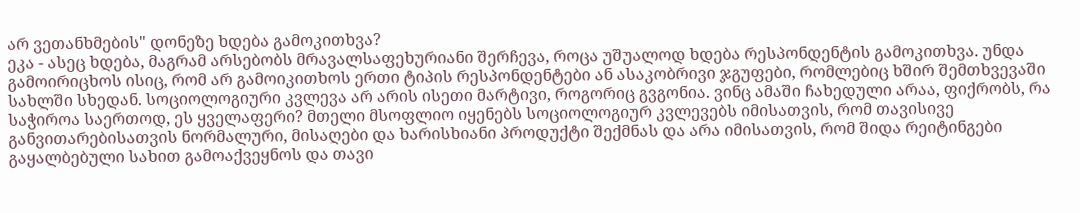არ ვეთანხმების" დონეზე ხდება გამოკითხვა?
ეკა - ასეც ხდება, მაგრამ არსებობს მრავალსაფეხურიანი შერჩევა, როცა უშუალოდ ხდება რესპონდენტის გამოკითხვა. უნდა გამოირიცხოს ისიც, რომ არ გამოიკითხოს ერთი ტიპის რესპონდენტები ან ასაკობრივი ჯგუფები, რომლებიც ხშირ შემთხვევაში სახლში სხედან. სოციოლოგიური კვლევა არ არის ისეთი მარტივი, როგორიც გვგონია. ვინც ამაში ჩახედული არაა, ფიქრობს, რა საჭიროა საერთოდ, ეს ყველაფერი? მთელი მსოფლიო იყენებს სოციოლოგიურ კვლევებს იმისათვის, რომ თავისივე განვითარებისათვის ნორმალური, მისაღები და ხარისხიანი პროდუქტი შექმნას და არა იმისათვის, რომ შიდა რეიტინგები გაყალბებული სახით გამოაქვეყნოს და თავი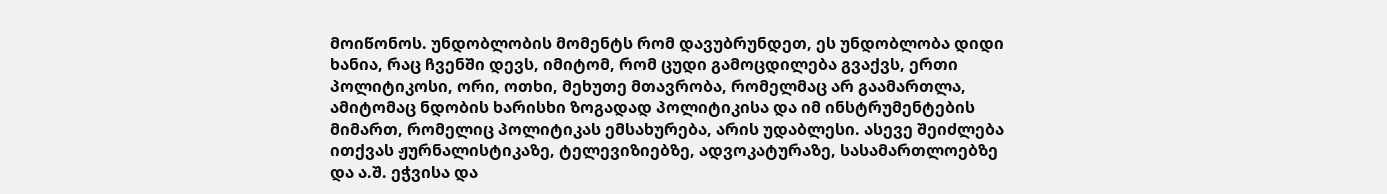მოიწონოს. უნდობლობის მომენტს რომ დავუბრუნდეთ, ეს უნდობლობა დიდი ხანია, რაც ჩვენში დევს, იმიტომ, რომ ცუდი გამოცდილება გვაქვს, ერთი პოლიტიკოსი, ორი, ოთხი, მეხუთე მთავრობა, რომელმაც არ გაამართლა, ამიტომაც ნდობის ხარისხი ზოგადად პოლიტიკისა და იმ ინსტრუმენტების მიმართ, რომელიც პოლიტიკას ემსახურება, არის უდაბლესი. ასევე შეიძლება ითქვას ჟურნალისტიკაზე, ტელევიზიებზე, ადვოკატურაზე, სასამართლოებზე და ა.შ. ეჭვისა და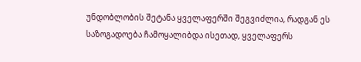უნდობლობის შეტანა ყველაფერში შეგვიძლია, რადგან ეს საზოგადოება ჩამოყალიბდა ისეთად, ყველაფერს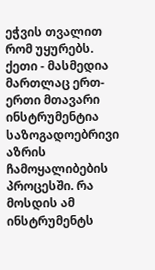ეჭვის თვალით რომ უყურებს.
ქეთი - მასმედია მართლაც ერთ-ერთი მთავარი ინსტრუმენტია საზოგადოებრივი აზრის ჩამოყალიბების პროცესში. რა მოსდის ამ ინსტრუმენტს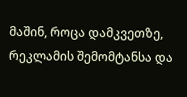მაშინ, როცა დამკვეთზე, რეკლამის შემომტანსა და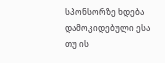სპონსორზე ხდება დამოკიდებული ესა თუ ის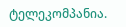ტელეკომპანია.